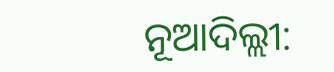ନୂଆଦିଲ୍ଲୀ: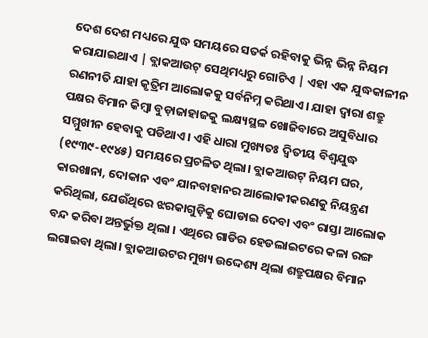ଦେଶ ଦେଶ ମଧ୍ୟରେ ଯୁଦ୍ଧ ସମୟରେ ସତର୍କ ରହିବାକୁ ଭିନ୍ନ ଭିନ୍ନ ନିୟମ କରାଯାଇଥାଏ | ବ୍ଲାକଆଉଟ୍ ସେଥିମଧ୍ୟରୁ ଗୋଟିଏ | ଏହା ଏକ ଯୁଦ୍ଧକାଳୀନ ରଣନୀତି ଯାହା କୃତ୍ରିମ ଆଲୋକକୁ ସର୍ବନିମ୍ନ କରିଥାଏ। ଯାହା ଦ୍ଵାରା ଶତ୍ରୁ ପକ୍ଷର ବିମାନ କିମ୍ବା ବୁଡ଼ାଜାହାଜକୁ ଲକ୍ଷ୍ୟସ୍ଥଳ ଖୋଜିବାରେ ଅସୁବିଧାର ସମ୍ମୁଖୀନ ହେବାକୁ ପଡିଥାଏ। ଏହି ଧାରା ମୁଖ୍ୟତଃ ଦ୍ୱିତୀୟ ବିଶ୍ୱଯୁଦ୍ଧ (୧୯୩୯-୧୯୪୫) ସମୟରେ ପ୍ରଚଳିତ ଥିଲା। ବ୍ଲାକଆଉଟ୍ ନିୟମ ଘର, କାରଖାନା, ଦୋକାନ ଏବଂ ଯାନବାହାନର ଆଲୋକୀକରଣକୁ ନିୟନ୍ତ୍ରଣ କରିଥିଲା, ଯେଉଁଥିରେ ଝରକାଗୁଡ଼ିକୁ ଘୋଡାଇ ଦେବା ଏବଂ ରାସ୍ତା ଆଲୋକ ବନ୍ଦ କରିବା ଅନ୍ତର୍ଭୁକ୍ତ ଥିଲା । ଏଥିରେ ଗାଡିର ହେଡଲାଇଟରେ କଳା ରଙ୍ଗ ଲଗାଇବା ଥିଲା। ବ୍ଲାକଆଉଟର ମୁଖ୍ୟ ଉଦ୍ଦେଶ୍ୟ ଥିଲା ଶତ୍ରୁପକ୍ଷର ବିମାନ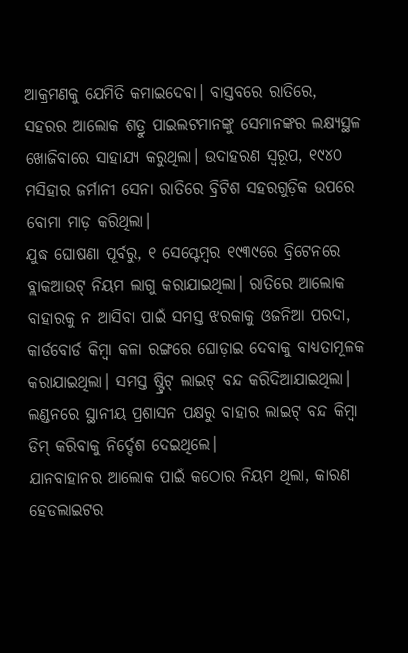ଆକ୍ରମଣକୁ ଯେମିତି କମାଇଦେବା। ବାସ୍ତବରେ ରାତିରେ, ସହରର ଆଲୋକ ଶତ୍ରୁ ପାଇଲଟମାନଙ୍କୁ ସେମାନଙ୍କର ଲକ୍ଷ୍ୟସ୍ଥଳ ଖୋଜିବାରେ ସାହାଯ୍ୟ କରୁଥିଲା। ଉଦାହରଣ ସ୍ୱରୂପ, ୧୯୪୦ ମସିହାର ଜର୍ମାନୀ ସେନା ରାତିରେ ବ୍ରିଟିଶ ସହରଗୁଡ଼ିକ ଉପରେ ବୋମା ମାଡ଼ କରିଥିଲା।
ଯୁଦ୍ଧ ଘୋଷଣା ପୂର୍ବରୁ, ୧ ସେପ୍ଟେମ୍ବର ୧୯୩୯ରେ ବ୍ରିଟେନରେ ବ୍ଲାକଆଉଟ୍ ନିୟମ ଲାଗୁ କରାଯାଇଥିଲା। ରାତିରେ ଆଲୋକ ବାହାରକୁ ନ ଆସିବା ପାଇଁ ସମସ୍ତ ଝରକାକୁ ଓଜନିଆ ପରଦା, କାର୍ଡବୋର୍ଡ କିମ୍ବା କଳା ରଙ୍ଗରେ ଘୋଡ଼ାଇ ଦେବାକୁ ବାଧ୍ୟତାମୂଳକ କରାଯାଇଥିଲା। ସମସ୍ତ ଷ୍ଟ୍ରିଟ୍ ଲାଇଟ୍ ବନ୍ଦ କରିଦିଆଯାଇଥିଲା। ଲଣ୍ଡନରେ ସ୍ଥାନୀୟ ପ୍ରଶାସନ ପକ୍ଷରୁ ବାହାର ଲାଇଟ୍ ବନ୍ଦ କିମ୍ବା ଡିମ୍ କରିବାକୁ ନିର୍ଦ୍ଦେଶ ଦେଇଥିଲେ।
ଯାନବାହାନର ଆଲୋକ ପାଇଁ କଠୋର ନିୟମ ଥିଲା, କାରଣ ହେଡଲାଇଟର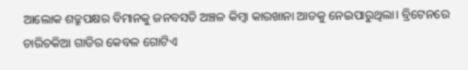ଆଲୋକ ଶତ୍ରୁପକ୍ଷର ବିମାନକୁ ଜନବସତି ଅଞ୍ଚଳ କିମ୍ବା କାରଖାନା ଆଡକୁ ନେଇପାରୁଥିଲା। ବ୍ରିଟେନରେ ଚାରିଚକିଆ ଗାଡିର କେବଳ ଗୋଟିଏ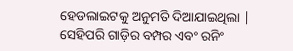ହେଡଲାଇଟକୁ ଅନୁମତି ଦିଆଯାଇଥିଲା | ସେହିପରି ଗାଡ଼ିର ବମ୍ପର ଏବଂ ରନିଂ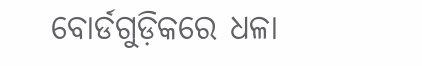ବୋର୍ଡଗୁଡ଼ିକରେ ଧଳା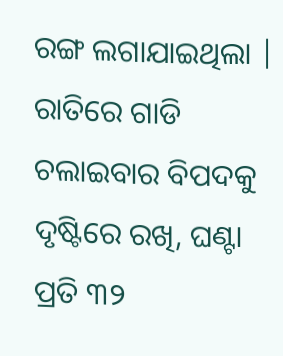ରଙ୍ଗ ଲଗାଯାଇଥିଲା | ରାତିରେ ଗାଡି ଚଲାଇବାର ବିପଦକୁ ଦୃଷ୍ଟିରେ ରଖି, ଘଣ୍ଟା ପ୍ରତି ୩୨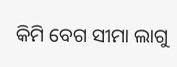କିମି ବେଗ ସୀମା ଲାଗୁ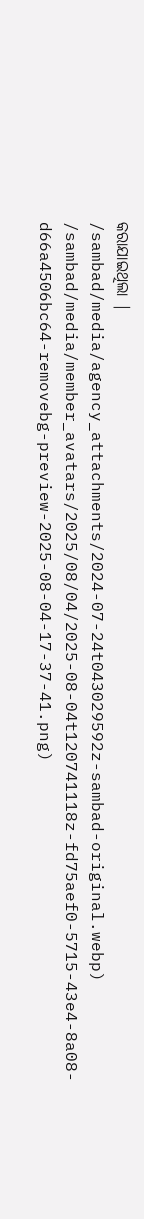କରାଯାଇଥିଲା |
/sambad/media/agency_attachments/2024-07-24t043029592z-sambad-original.webp)
/sambad/media/member_avatars/2025/08/04/2025-08-04t120741118z-fd75aef0-5715-43e4-8a08-d66a4506bc64-removebg-preview-2025-08-04-17-37-41.png)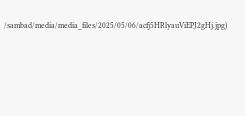/sambad/media/media_files/2025/05/06/acfj5HRlyauViEPJ2gHj.jpg)